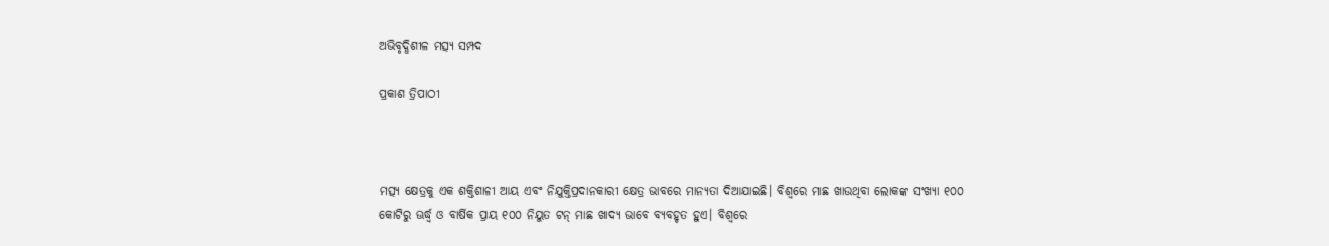ଅଭିବୃଦ୍ଧିଶୀଳ ମତ୍ସ୍ୟ ସମ୍ପଦ

ପ୍ରକାଶ ତ୍ରିପାଠୀ



ମତ୍ସ୍ୟ କ୍ଷେତ୍ରକୁ ଏକ ଶକ୍ତିଶାଳୀ ଆୟ ଏବଂ ନିଯୁକ୍ତିପ୍ରଦାନକାରୀ କ୍ଷେତ୍ର ଭାବରେ ମାନ୍ୟତା ଦିଆଯାଇଛି। ବିଶ୍ୱରେ ମାଛ ଖାଉଥିବା ଲୋକଙ୍କ ସଂଖ୍ୟା ୧୦୦ କୋଟିରୁ ଊର୍ଦ୍ଧ୍ୱ ଓ ବାର୍ଷିକ ପ୍ରାୟ ୧୦୦ ନିୟୁତ ଟନ୍‌ ମାଛ ଖାଦ୍ୟ ଭାବେ ବ୍ୟବହୃତ ହୁଏ। ବିଶ୍ୱରେ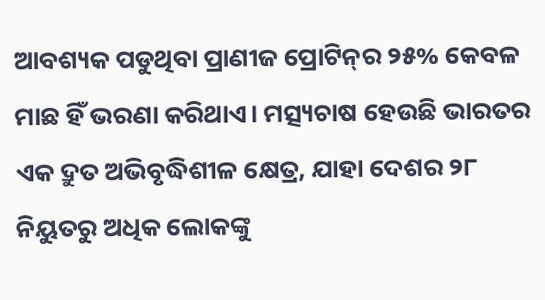ଆବଶ୍ୟକ ପଡୁଥିବା ପ୍ରାଣୀଜ ପ୍ରୋଟିନ୍‌ର ୨୫% କେବଳ ମାଛ ହିଁ ଭରଣା କରିଥାଏ। ମତ୍ସ୍ୟଚାଷ ହେଉଛି ଭାରତର ଏକ ଦ୍ରୁତ ଅଭିବୃଦ୍ଧିଶୀଳ କ୍ଷେତ୍ର, ଯାହା ଦେଶର ୨୮ ନିୟୁତରୁ ଅଧିକ ଲୋକଙ୍କୁ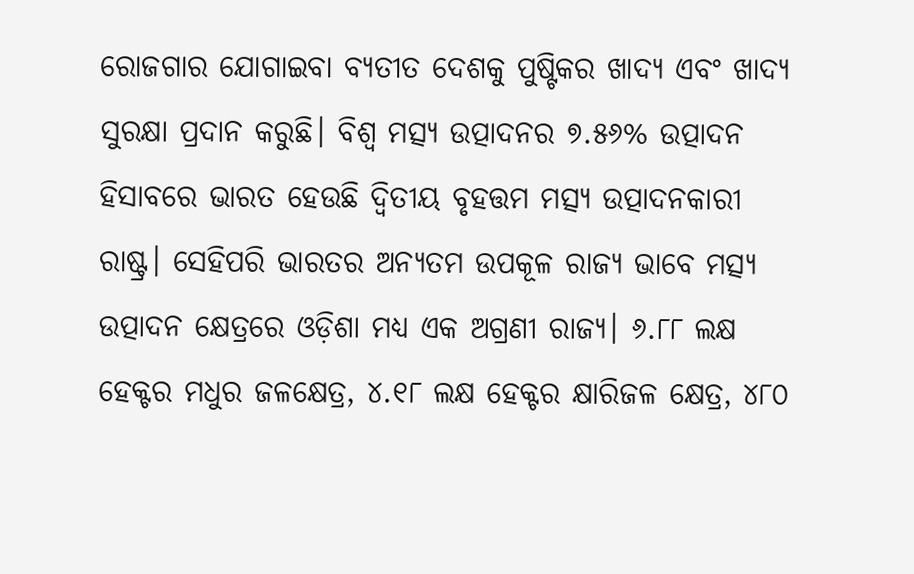ରୋଜଗାର ଯୋଗାଇବା ବ୍ୟତୀତ ଦେଶକୁ ପୁଷ୍ଟିକର ଖାଦ୍ୟ ଏବଂ ଖାଦ୍ୟ ସୁରକ୍ଷା ପ୍ରଦାନ କରୁଛି। ବିଶ୍ୱ ମତ୍ସ୍ୟ ଉତ୍ପାଦନର ୭.୫୬% ଉତ୍ପାଦନ ହିସାବରେ ଭାରତ ହେଉଛି ଦ୍ୱିତୀୟ ବୃହତ୍ତମ ମତ୍ସ୍ୟ ଉତ୍ପାଦନକାରୀ ରାଷ୍ଟ୍ର। ସେହିପରି ଭାରତର ଅନ୍ୟତମ ଉପକୂଳ ରାଜ୍ୟ ଭାବେ ମତ୍ସ୍ୟ ଉତ୍ପାଦନ କ୍ଷେତ୍ରରେ ଓଡ଼ିଶା ମଧ୍ୟ ଏକ ଅଗ୍ରଣୀ ରାଜ୍ୟ। ୬.୮୮ ଲକ୍ଷ ହେକ୍ଟର ମଧୁର ଜଳକ୍ଷେତ୍ର, ୪.୧୮ ଲକ୍ଷ ହେକ୍ଟର କ୍ଷାରିଜଳ କ୍ଷେତ୍ର, ୪୮୦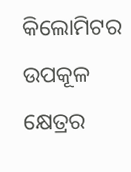କିଲୋମିଟର ଉପକୂଳ କ୍ଷେତ୍ରର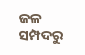ଜଳ ସମ୍ପଦରୁ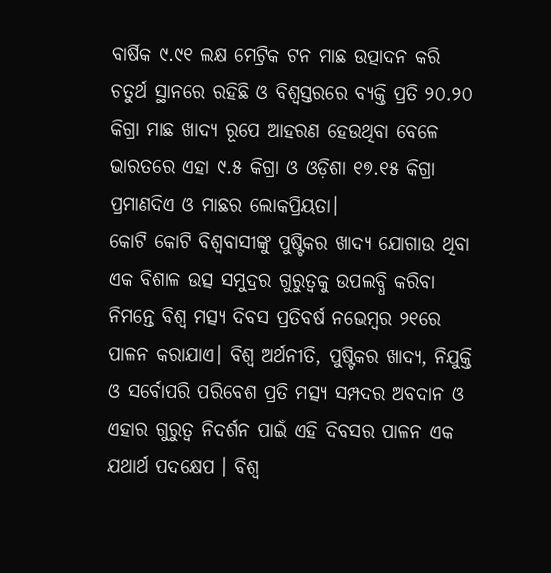ବାର୍ଷିକ ୯.୯୧ ଲକ୍ଷ ମେଟ୍ରିକ ଟନ ମାଛ ଉତ୍ପାଦନ କରି ଚତୁର୍ଥ ସ୍ଥାନରେ ରହିଛି ଓ ବିଶ୍ୱସ୍ତରରେ ବ୍ୟକ୍ତି ପ୍ରତି ୨୦.୨୦ କିଗ୍ରା ମାଛ ଖାଦ୍ୟ ରୂପେ ଆହରଣ ହେଉଥିବା ବେଳେ ଭାରତରେ ଏହା ୯.୫ କିଗ୍ରା ଓ ଓଡ଼ିଶା ୧୭.୧୫ କିଗ୍ରା ପ୍ରମାଣଦିଏ ଓ ମାଛର ଲୋକପ୍ରିୟତା।
କୋଟି କୋଟି ବିଶ୍ୱବାସୀଙ୍କୁ ପୁଷ୍ଟିକର ଖାଦ୍ୟ ଯୋଗାଉ ଥିବା ଏକ ବିଶାଳ ଉତ୍ସ ସମୁଦ୍ରର ଗୁରୁତ୍ୱକୁ ଉପଲବ୍ଧି କରିବା ନିମନ୍ତେ ବିଶ୍ୱ ମତ୍ସ୍ୟ ଦିବସ ପ୍ରତିବର୍ଷ ନଭେମ୍ବର ୨୧ରେ ପାଳନ କରାଯାଏ। ବିଶ୍ୱ ଅର୍ଥନୀତି, ପୁଷ୍ଟିକର ଖାଦ୍ୟ, ନିଯୁକ୍ତି ଓ ସର୍ବୋପରି ପରିବେଶ ପ୍ରତି ମତ୍ସ୍ୟ ସମ୍ପଦର ଅବଦାନ ଓ ଏହାର ଗୁରୁତ୍ୱ ନିଦର୍ଶନ ପାଇଁ ଏହି ଦିବସର ପାଳନ ଏକ ଯଥାର୍ଥ ପଦକ୍ଷେପ । ବିଶ୍ୱ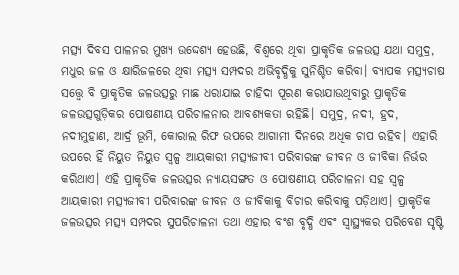ମତ୍ସ୍ୟ ଦିବସ ପାଳନର ମୁଖ୍ୟ ଉଦ୍ଦେଶ୍ୟ ହେଉଛି, ବିଶ୍ୱରେ ଥିବା ପ୍ରାକୃତିକ ଜଳଉତ୍ସ ଯଥା ସମୁଦ୍ର, ମଧୁର ଜଳ ଓ କ୍ଷାରିଜଳରେ ଥିବା ମତ୍ସ୍ୟ ସମ୍ପଦର ଅଭିବୃଦ୍ଧିକୁ ସୁନିଶ୍ଚିତ କରିବା। ବ୍ୟାପକ ମତ୍ସ୍ୟଚାଷ ସତ୍ତ୍ୱେ ବି ପ୍ରାକୃତିକ ଜଳଉତ୍ସରୁ ମାଛ ଧରାଯାଇ ଚାହିଦା ପୂରଣ କରାଯାଉଥିବାରୁ ପ୍ରାକୃତିକ ଜଳଉତ୍ସଗୁଡ଼ିକର ପୋଷଣୀୟ ପରିଚାଳନାର ଆବଶ୍ୟକତା ରହିଛି। ସମୁଦ୍ର, ନଦୀ, ହ୍ରଦ, ନଦୀମୁହାଣ, ଆର୍ଦ୍ର ଭୂମି, କୋରାଲ ରିଫ ଉପରେ ଆଗାମୀ ଦିନରେ ଅଧିକ ଚାପ ରହିବ। ଏହାରି ଉପରେ ହିଁ ନିୟୁତ ନିୟୁତ ସ୍ବଳ୍ପ ଆୟକାରୀ ମତ୍ସ୍ୟଜୀବୀ ପରିବାରଙ୍କ ଜୀବନ ଓ ଜୀବିକା ନିର୍ଭର କରିଥାଏ। ଏହି ପ୍ରାକୃତିକ ଜଳଉତ୍ସର ନ୍ୟାୟସଙ୍ଗତ ଓ ପୋଷଣୀୟ ପରିଚାଳନା ସହ ସ୍ବଳ୍ପ ଆୟକାରୀ ମତ୍ସ୍ୟଜୀବୀ ପରିବାରଙ୍କ ଜୀବନ ଓ ଜୀବିକାକୁ ବିଚାର କରିବାକୁ ପଡ଼ିଥାଏ। ପ୍ରାକୃତିକ ଜଳଉତ୍ସର ମତ୍ସ୍ୟ ସମ୍ପଦର ସୁପରିଚାଳନା ତଥା ଏହାର ବଂଶ ବୃଦ୍ଧି ଏବଂ ସ୍ବାସ୍ଥ୍ୟକର ପରିବେଶ ସୃଷ୍ଟି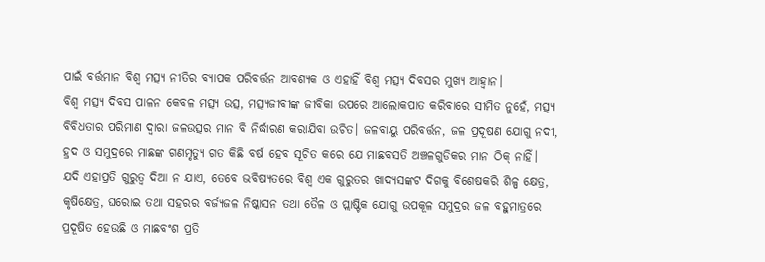ପାଇଁ ବର୍ତ୍ତମାନ ବିଶ୍ୱ ମତ୍ସ୍ୟ ନୀତିର ବ୍ୟାପକ ପରିବର୍ତ୍ତନ ଆବଶ୍ୟକ ଓ ଏହାହିଁ ବିଶ୍ୱ ମତ୍ସ୍ୟ ଦିବସର ମୁଖ୍ୟ ଆହ୍ବାନ।
ବିଶ୍ୱ ମତ୍ସ୍ୟ ଦିବସ ପାଳନ କେବଳ ମତ୍ସ୍ୟ ଉତ୍ସ, ମତ୍ସ୍ୟଜୀବୀଙ୍କ ଜୀବିକା ଉପରେ ଆଲୋକପାତ କରିବାରେ ସୀମିତ ନୁହେଁ, ମତ୍ସ୍ୟ ବିବିଧତାର ପରିମାଣ ଦ୍ୱାରା ଜଳଉତ୍ସର ମାନ ବି ନିର୍ଦ୍ଧାରଣ କରାଯିବା ଉଚିତ। ଜଳବାୟୁ ପରିବର୍ତ୍ତନ, ଜଳ ପ୍ରଦୂଷଣ ଯୋଗୁ ନଦୀ, ହ୍ରଦ ଓ ସମୁଦ୍ରରେ ମାଛଙ୍କ ଗଣମୃତ୍ୟୁ ଗତ କିଛି ବର୍ଷ ହେବ ସୂଚିତ କରେ ଯେ ମାଛବସତି ଅଞ୍ଚଳଗୁଡିକର ମାନ ଠିକ୍‌ ନାହିଁ। ଯଦି ଏହାପ୍ରତି ଗୁରୁତ୍ୱ ଦିଆ ନ ଯାଏ, ତେବେ ଭବିଷ୍ୟତରେ ବିଶ୍ୱ ଏକ ଗୁରୁତର ଖାଦ୍ୟସଙ୍କଟ ଦିଗକୁ ବିଶେଷକରି ଶିଳ୍ପ କ୍ଷେତ୍ର, କୃଷିକ୍ଷେତ୍ର, ଘରୋଇ ତଥା ସହରର ବର୍ଜ୍ୟଜଳ ନିଷ୍କାସନ ତଥା ତୈଳ ଓ ପ୍ଲାଷ୍ଟିକ ଯୋଗୁ ଉପକୂଳ ସମୁଦ୍ରର ଜଳ ବହୁମାତ୍ରରେ ପ୍ରଦୂଷିତ ହେଉଛି ଓ ମାଛବଂଶ ପ୍ରତି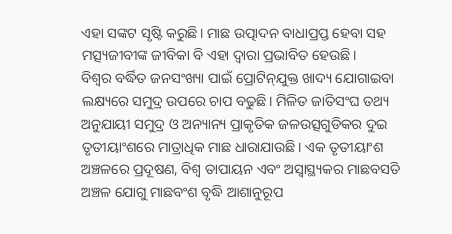ଏହା ସଙ୍କଟ ସୃଷ୍ଟି କରୁଛି। ମାଛ ଉତ୍ପାଦନ ବାଧାପ୍ରପ୍ତ ହେବା ସହ ମତ୍ସ୍ୟଜୀବୀଙ୍କ ଜୀବିକା ବି ଏହା ଦ୍ୱାରା ପ୍ରଭାବିତ ହେଉଛି।
ବିଶ୍ୱର ବର୍ଦ୍ଧିତ ଜନସଂଖ୍ୟା ପାଇଁ ପ୍ରୋଟିନ୍‌ଯୁକ୍ତ ଖାଦ୍ୟ ଯୋଗାଇବା ଲକ୍ଷ୍ୟରେ ସମୁଦ୍ର ଉପରେ ଚାପ ବଢୁଛି। ମିଳିତ ଜାତିସଂଘ ତଥ୍ୟ ଅନୁଯାୟୀ ସମୁଦ୍ର ଓ ଅନ୍ୟାନ୍ୟ ପ୍ରାକୃତିକ ଜଳଉତ୍ସଗୁଡିକର ଦୁଇ ତୃତୀୟାଂଶରେ ମାତ୍ରାଧିକ ମାଛ ଧାରାଯାଉଛି। ଏକ ତୃତୀୟାଂଶ ଅଞ୍ଚଳରେ ପ୍ରଦୂଷଣ, ବିଶ୍ୱ ତାପାୟନ ଏବଂ ଅସ୍ବାସ୍ଥ୍ୟକର ମାଛବସତି ଅଞ୍ଚଳ ଯୋଗୁ ମାଛବଂଶ ବୃଦ୍ଧି ଆଶାନୁରୂପ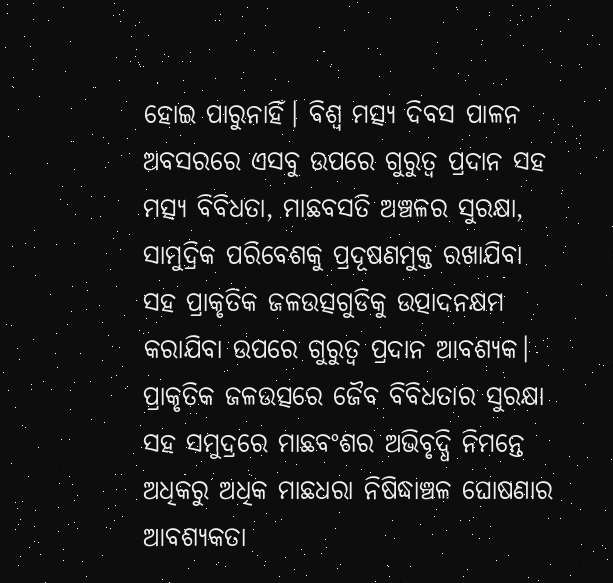ହୋଇ ପାରୁନାହିଁ। ବିଶ୍ୱ ମତ୍ସ୍ୟ ଦିବସ ପାଳନ ଅବସରରେ ଏସବୁ ଉପରେ ଗୁରୁତ୍ୱ ପ୍ରଦାନ ସହ ମତ୍ସ୍ୟ ବିବିଧତା, ମାଛବସତି ଅଞ୍ଚଳର ସୁରକ୍ଷା, ସାମୁଦ୍ରିକ ପରିବେଶକୁ ପ୍ରଦୂଷଣମୁକ୍ତ ରଖାଯିବା ସହ ପ୍ରାକୃତିକ ଜଳଉତ୍ସଗୁଡିକୁ ଉତ୍ପାଦନକ୍ଷମ କରାଯିବା ଉପରେ ଗୁରୁତ୍ୱ ପ୍ରଦାନ ଆବଶ୍ୟକ। ପ୍ରାକୃତିକ ଜଳଉତ୍ସରେ ଜୈବ ବିବିଧତାର ସୁରକ୍ଷା ସହ ସମୁଦ୍ରରେ ମାଛବଂଶର ଅଭିବୃଦ୍ଧି ନିମନ୍ତେ ଅଧିକରୁ ଅଧିକ ମାଛଧରା ନିଷିଦ୍ଧାଞ୍ଚଳ ଘୋଷଣାର ଆବଶ୍ୟକତା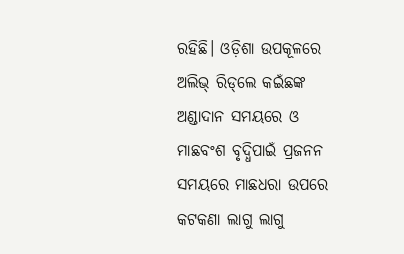ରହିଛି। ଓଡ଼ିଶା ଉପକୂଳରେ ଅଲିଭ୍‌ ରିଡ୍‌ଲେ କଇଁଛଙ୍କ ଅଣ୍ଡାଦାନ ସମୟରେ ଓ ମାଛବଂଶ ବୃଦ୍ଧିପାଇଁ ପ୍ରଜନନ ସମୟରେ ମାଛଧରା ଉପରେ କଟକଣା ଲାଗୁ ଲାଗୁ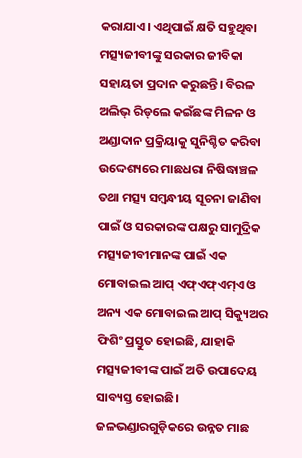କରାଯାଏ। ଏଥିପାଇଁ କ୍ଷତି ସହୁଥିବା ମତ୍ସ୍ୟଜୀବୀଙ୍କୁ ସରକାର ଜୀବିକା ସହାୟତା ପ୍ରଦାନ କରୁଛନ୍ତି। ବିରଳ ଅଲିଭ୍‌ ରିଡ୍‌ଲେ କଇଁଛଙ୍କ ମିଳନ ଓ ଅଣ୍ଡାଦାନ ପ୍ରକ୍ରିୟାକୁ ସୁନିଶ୍ଚିତ କରିବା ଉଦ୍ଦେଶ୍ୟରେ ମାଛଧରା ନିଷିଦ୍ଧାଞ୍ଚଳ ତଥା ମତ୍ସ୍ୟ ସମ୍ବନ୍ଧୀୟ ସୂଚନା ଜାଣିବା ପାଇଁ ଓ ସରକାରଙ୍କ ପକ୍ଷରୁ ସାମୁଦ୍ରିକ ମତ୍ସ୍ୟଜୀବୀମାନଙ୍କ ପାଇଁ ଏକ ମୋବାଇଲ ଆପ୍‌ ଏଫ୍‌ଏଫ୍‌ଏମ୍‌ଏ ଓ ଅନ୍ୟ ଏକ ମୋବାଇଲ ଆପ୍‌ ସିକ୍ୟୁଅର ଫିଶିଂ ପ୍ରସ୍ତୁତ ହୋଇଛି, ଯାହାକି ମତ୍ସ୍ୟଜୀବୀଙ୍କ ପାଇଁ ଅତି ଉପାଦେୟ ସାବ୍ୟସ୍ତ ହୋଇଛି। ଜଳଭଣ୍ଡାରଗୁଡ଼ିକରେ ଉନ୍ନତ ମାଛ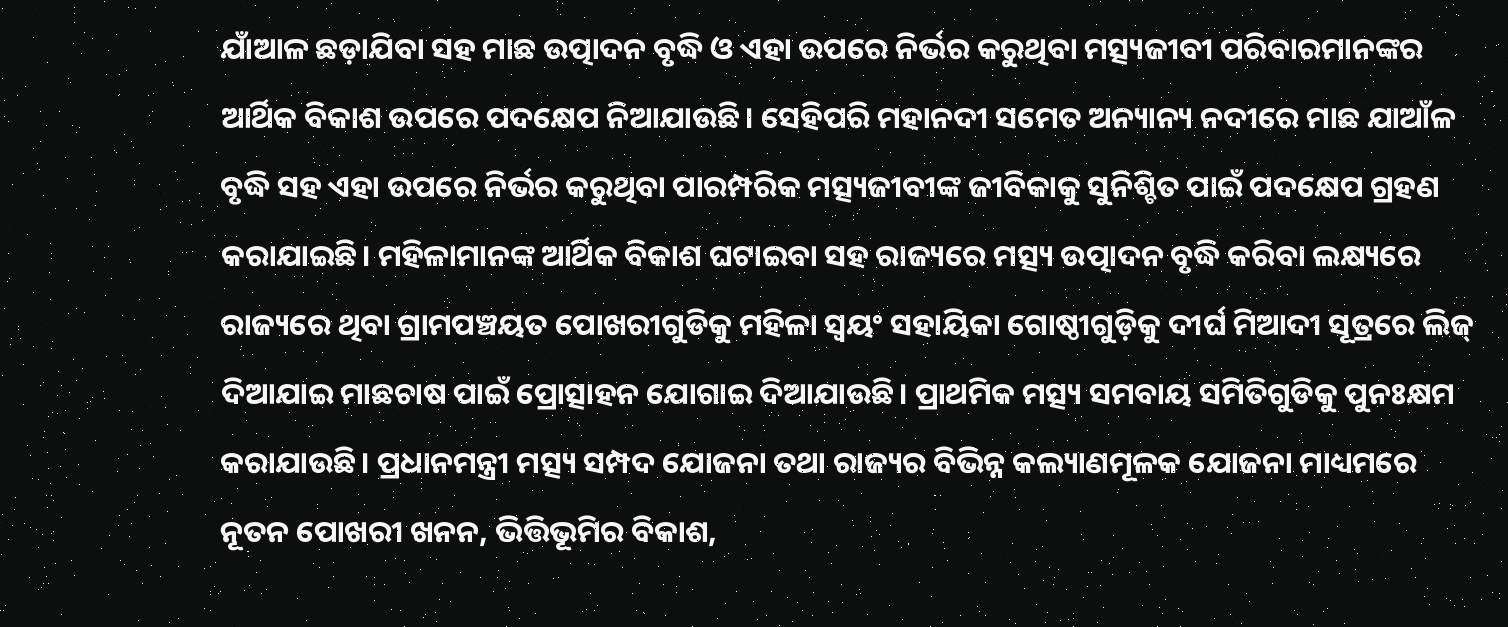ଯାଁଆଳ ଛଡ଼ାଯିବା ସହ ମାଛ ଉତ୍ପାଦନ ବୃଦ୍ଧି ଓ ଏହା ଉପରେ ନିର୍ଭର କରୁଥିବା ମତ୍ସ୍ୟଜୀବୀ ପରିବାରମାନଙ୍କର ଆର୍ଥିକ ବିକାଶ ଉପରେ ପଦକ୍ଷେପ ନିଆଯାଉଛି। ସେହିପରି ମହାନଦୀ ସମେତ ଅନ୍ୟାନ୍ୟ ନଦୀରେ ମାଛ ଯାଆଁଳ ବୃଦ୍ଧି ସହ ଏହା ଉପରେ ନିର୍ଭର କରୁଥିବା ପାରମ୍ପରିକ ମତ୍ସ୍ୟଜୀବୀଙ୍କ ଜୀବିକାକୁ ସୁନିଶ୍ଚିତ ପାଇଁ ପଦକ୍ଷେପ ଗ୍ରହଣ କରାଯାଇଛି। ମହିଳାମାନଙ୍କ ଆର୍ଥିକ ବିକାଶ ଘଟାଇବା ସହ ରାଜ୍ୟରେ ମତ୍ସ୍ୟ ଉତ୍ପାଦନ ବୃଦ୍ଧି କରିବା ଲକ୍ଷ୍ୟରେ ରାଜ୍ୟରେ ଥିବା ଗ୍ରାମପଞ୍ଚୟତ ପୋଖରୀଗୁଡିକୁ ମହିଳା ସ୍ବୟଂ ସହାୟିକା ଗୋଷ୍ଠୀଗୁଡ଼ିକୁ ଦୀର୍ଘ ମିଆଦୀ ସୂତ୍ରରେ ଲିଜ୍‌ ଦିଆଯାଇ ମାଛଚାଷ ପାଇଁ ପ୍ରୋତ୍ସାହନ ଯୋଗାଇ ଦିଆଯାଉଛି। ପ୍ରାଥମିକ ମତ୍ସ୍ୟ ସମବାୟ ସମିତିଗୁଡିକୁ ପୁନଃକ୍ଷମ କରାଯାଉଛି। ପ୍ରଧାନମନ୍ତ୍ରୀ ମତ୍ସ୍ୟ ସମ୍ପଦ ଯୋଜନା ତଥା ରାଜ୍ୟର ବିଭିନ୍ନ କଲ୍ୟାଣମୂଳକ ଯୋଜନା ମାଧ୍ୟମରେ ନୂତନ ପୋଖରୀ ଖନନ, ଭିତ୍ତିଭୂମିର ବିକାଶ,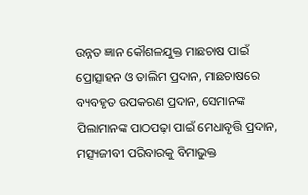ଉନ୍ନତ ଜ୍ଞାନ କୌଶଳଯୁକ୍ତ ମାଛଚାଷ ପାଇଁ ପ୍ରୋତ୍ସାହନ ଓ ତାଲିମ ପ୍ରଦାନ, ମାଛଚାଷରେ ବ୍ୟବହୃତ ଉପକରଣ ପ୍ରଦାନ, ସେମାନଙ୍କ ପିଲାମାନଙ୍କ ପାଠପଢ଼ା ପାଇଁ ମେଧାବୃତ୍ତି ପ୍ରଦାନ, ମତ୍ସ୍ୟଜୀବୀ ପରିବାରକୁ ବିମାଭୁକ୍ତ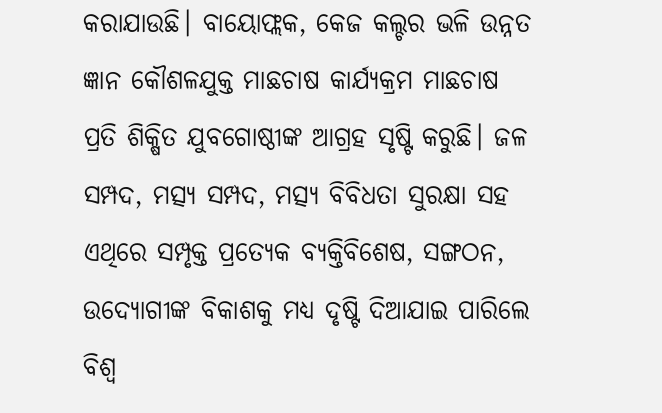କରାଯାଉଛି। ବାୟୋଫ୍ଲକ, କେଜ କଲ୍ଚର ଭଳି ଉନ୍ନତ ଜ୍ଞାନ କୌଶଳଯୁକ୍ତ ମାଛଚାଷ କାର୍ଯ୍ୟକ୍ରମ ମାଛଚାଷ ପ୍ରତି ଶିକ୍ଷିତ ଯୁବଗୋଷ୍ଠୀଙ୍କ ଆଗ୍ରହ ସୃଷ୍ଟି କରୁଛି। ଜଳ ସମ୍ପଦ, ମତ୍ସ୍ୟ ସମ୍ପଦ, ମତ୍ସ୍ୟ ବିବିଧତା ସୁରକ୍ଷା ସହ ଏଥିରେ ସମ୍ପୃକ୍ତ ପ୍ରତ୍ୟେକ ବ୍ୟକ୍ତିବିଶେଷ, ସଙ୍ଗଠନ, ଉଦ୍ୟୋଗୀଙ୍କ ବିକାଶକୁ ମଧ୍ୟ ଦୃଷ୍ଟି ଦିଆଯାଇ ପାରିଲେ ବିଶ୍ୱ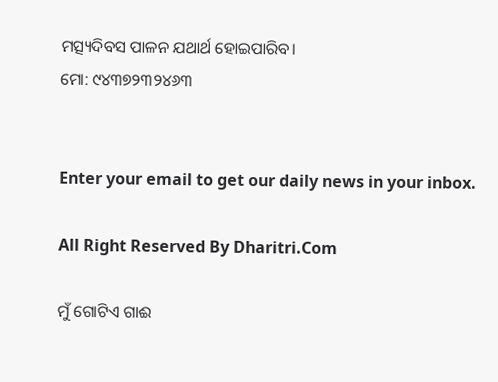ମତ୍ସ୍ୟଦିବସ ପାଳନ ଯଥାର୍ଥ ହୋଇପାରିବ।
ମୋ: ୯୪୩୭୨୩୨୪୬୩


Enter your email to get our daily news in your inbox.

All Right Reserved By Dharitri.Com

ମୁଁ ଗୋଟିଏ ଗାଈ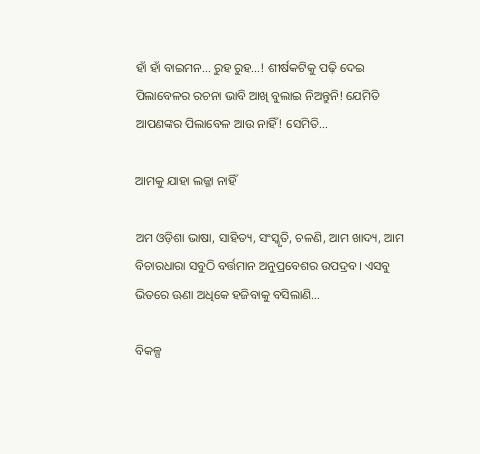ହାଁ ହାଁ ବାଇମନ… ରୁହ ରୁହ…! ଶୀର୍ଷକଟିକୁ ପଢ଼ି ଦେଇ ପିଲାବେଳର ରଚନା ଭାବି ଆଖି ବୁଲାଇ ନିଅନ୍ତୁନି! ଯେମିତି ଆପଣଙ୍କର ପିଲାବେଳ ଆଉ ନାହିଁ! ସେମିତି…

ଆମକୁ ଯାହା ଲଜ୍ଜା ନାହିଁ

ଅମ ଓଡ଼ିଶା ଭାଷା, ସାହିତ୍ୟ, ସଂସ୍କୃତି, ଚଳଣି, ଆମ ଖାଦ୍ୟ, ଆମ ବିଚାରଧାରା ସବୁଠି ବର୍ତ୍ତମାନ ଅନୁପ୍ରବେଶର ଉପଦ୍ରବ। ଏସବୁ ଭିତରେ ଊଣା ଅଧିକେ ହଜିବାକୁ ବସିଲାଣି…

ବିକଳ୍ପ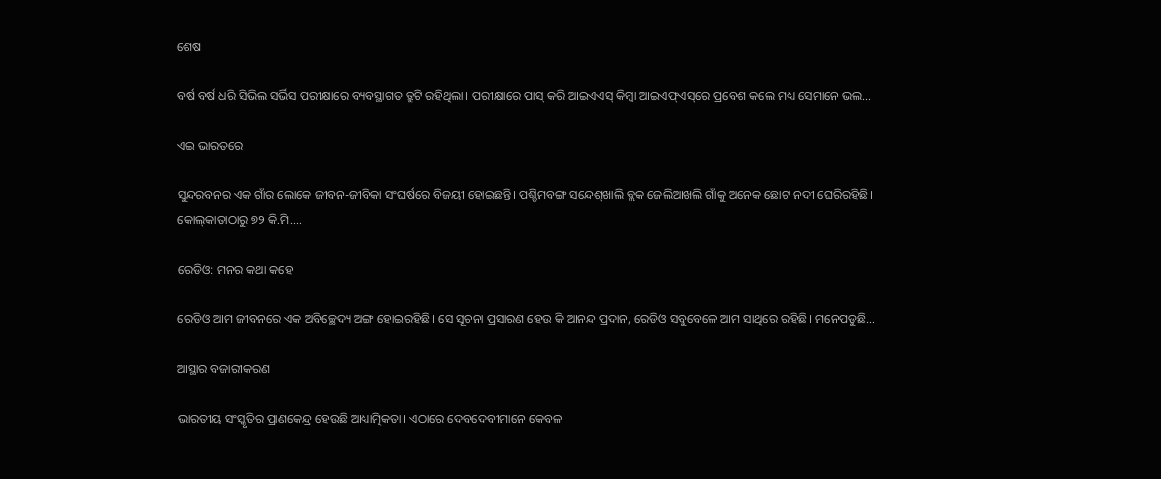ଶେଷ

ବର୍ଷ ବର୍ଷ ଧରି ସିଭିଲ ସର୍ଭିସ ପରୀକ୍ଷାରେ ବ୍ୟବସ୍ଥାଗତ ତ୍ରୁଟି ରହିଥିଲା। ପରୀକ୍ଷାରେ ପାସ୍‌ କରି ଆଇଏଏସ୍‌ କିମ୍ବା ଆଇଏଫ୍‌ଏସ୍‌ରେ ପ୍ରବେଶ କଲେ ମଧ୍ୟ ସେମାନେ ଭଲ…

ଏଇ ଭାରତରେ

ସୁନ୍ଦରବନର ଏକ ଗାଁର ଲୋକେ ଜୀବନ-ଜୀବିକା ସଂଘର୍ଷରେ ବିଜୟୀ ହୋଇଛନ୍ତି। ପଶ୍ଚିମବଙ୍ଗ ସନ୍ଦେଶ୍‌ଖାଲି ବ୍ଲକ ଜେଲିଆଖଲି ଗାଁକୁ ଅନେକ ଛୋଟ ନଦୀ ଘେରିରହିଛି। କୋଲ୍‌କାତାଠାରୁ ୭୨ କି.ମି.…

ରେଡିଓ: ମନର କଥା କହେ

ରେଡିଓ ଆମ ଜୀବନରେ ଏକ ଅବିଚ୍ଛେଦ୍ୟ ଅଙ୍ଗ ହୋଇରହିଛି। ସେ ସୂଚନା ପ୍ରସାରଣ ହେଉ କି ଆନନ୍ଦ ପ୍ରଦାନ, ରେଡିଓ ସବୁବେଳେ ଆମ ସାଥିରେ ରହିଛି। ମନେପଡୁଛି…

ଆସ୍ଥାର ବଜାରୀକରଣ

ଭାରତୀୟ ସଂସ୍କୃତିର ପ୍ରାଣକେନ୍ଦ୍ର ହେଉଛି ଆଧ୍ୟାତ୍ମିକତା। ଏଠାରେ ଦେବଦେବୀମାନେ କେବଳ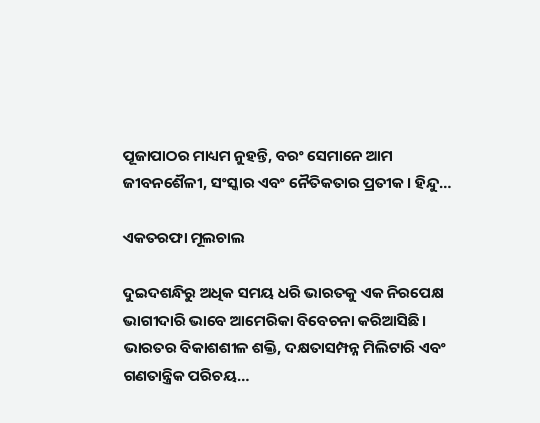ପୂଜାପାଠର ମାଧ୍ୟମ ନୁହନ୍ତି, ବରଂ ସେମାନେ ଆମ ଜୀବନଶୈଳୀ, ସଂସ୍କାର ଏବଂ ନୈତିକତାର ପ୍ରତୀକ। ହିନ୍ଦୁ…

ଏକତରଫା ମୂଲଚାଲ

ଦୁଇଦଶନ୍ଧିରୁ ଅଧିକ ସମୟ ଧରି ଭାରତକୁ ଏକ ନିରପେକ୍ଷ ଭାଗୀଦାରି ଭାବେ ଆମେରିକା ବିବେଚନା କରିଆସିଛି। ଭାରତର ବିକାଶଶୀଳ ଶକ୍ତି, ଦକ୍ଷତାସମ୍ପନ୍ନ ମିଲିଟାରି ଏବଂ ଗଣତାନ୍ତ୍ରିକ ପରିଚୟ…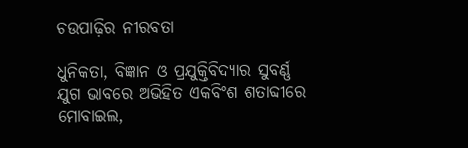ଚଉପାଢ଼ିର ନୀରବତା

ଧୁନିକତା, ବିଜ୍ଞାନ ଓ ପ୍ରଯୁକ୍ତିବିଦ୍ୟାର ସୁବର୍ଣ୍ଣ ଯୁଗ ଭାବରେ ଅଭିହିତ ଏକବିଂଶ ଶତାବ୍ଦୀରେ ମୋବାଇଲ,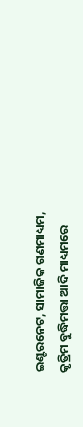ଇଣ୍ଟରନେଟ, ସାମାଜିକ ଗଣମାଧ୍ୟମ, କୃତ୍ରିମ ବୁଦ୍ଧିମତ୍ତା ଆଦି ମାଧ୍ୟମରେ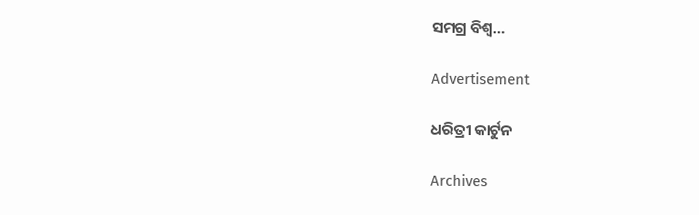ସମଗ୍ର ବିଶ୍ୱ…

Advertisement

ଧରିତ୍ରୀ କାର୍ଟୁନ

Archives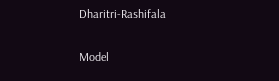Dharitri-Rashifala

Model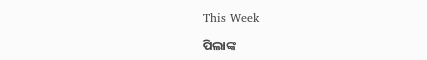This Week

ପିଲାଙ୍କ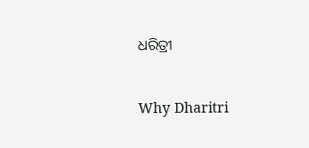ଧରିତ୍ରୀ

Why Dharitri